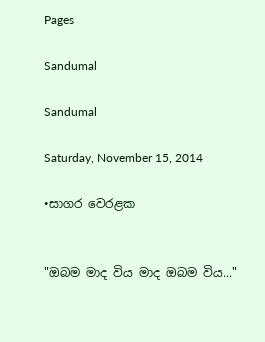Pages

Sandumal

Sandumal

Saturday, November 15, 2014

•සාගර වෙරළක


"ඔබම මාද විය මාද ඔබම විය..."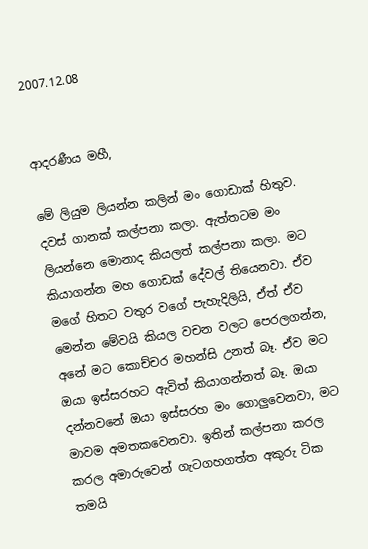2007.12.08


ආදරණීය මහී,

මේ ලියුම ලියන්න කලින් මං ගොඩාක් හිතුව. දවස් ගානක් කල්පනා කලා. ඇත්තටම මං ලියන්නෙ මොනාද කියලත් කල්පනා කලා. මට කියාගන්න මහ ගොඩක් දේවල් තියෙනවා. ඒව මගේ හිතට වතුර වගේ පැහැදිලියි, ඒත් ඒව මෙන්න මේවයි කියල වචන වලට පෙරලගන්න, අනේ මට කොච්චර මහන්සි උනත් බෑ. ඒව මට ඔයා ඉස්සරහට ඇවිත් කියාගන්නත් බෑ. ඔයා දන්නවනේ ඔයා ඉස්සරහ මං ගොලුවෙනවා, මට මාවම අමතකවෙනවා. ඉතින් කල්පනා කරල කරල අමාරුවෙන් ගැටගහගත්ත අකුරු ටික තමයි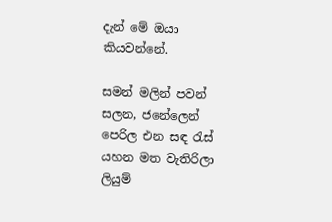දැන් මේ ඔයා කියවන්නේ.

සමන් මලින් පවන් සලන, ජනේලෙන් පෙරිල එන සඳ රැස් යහන මත වැතිරිලා ලියුම්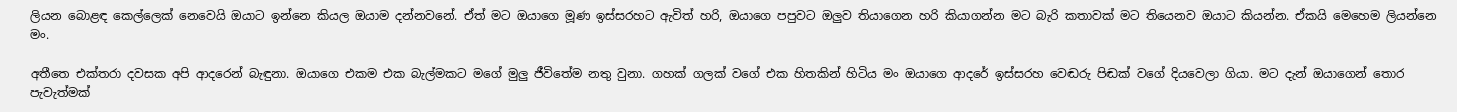ලියන බොළඳ කෙල්ලෙක් නෙවෙයි ඔයාට ඉන්නෙ කියල ඔයාම දන්නවනේ. ඒත් මට ඔයාගෙ මූණ ඉස්සරහට ඇවිත් හරි, ඔයාගෙ පපුවට ඔලුව තියාගෙන හරි කියාගන්න මට බැරි කතාවක් මට තියෙනව ඔයාට කියන්න. ඒකයි මෙහෙම ලියන්නෙ මං.

අතීතෙ එක්තරා දවසක අපි ආදරෙන් බැඳුනා. ඔයාගෙ එකම එක බැල්මකට මගේ මුලු ජීවිතේම නතු වුනා. ගහක් ගලක් වගේ එක හිතකින් හිටිය මං ඔයාගෙ ආදරේ ඉස්සරහ වෙඬරු පිඬක් වගේ දියවෙලා ගියා. මට දැන් ඔයාගෙන් තොර පැවැත්මක්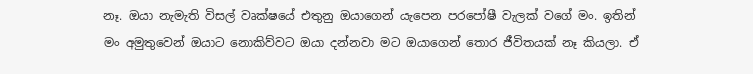නෑ. ඔයා නැමැති විසල් වෘක්ෂයේ එතුනු ඔයාගෙන් යැපෙන පරපෝෂී වැලක් වගේ මං. ඉතින් මං අමුතුවෙන් ඔයාට නොකිව්වට ඔයා දන්නවා මට ඔයාගෙන් තොර ජීවිතයක් නෑ කියලා. ඒ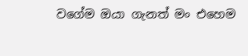වගේම ඔයා ගැනත් මං එහෙම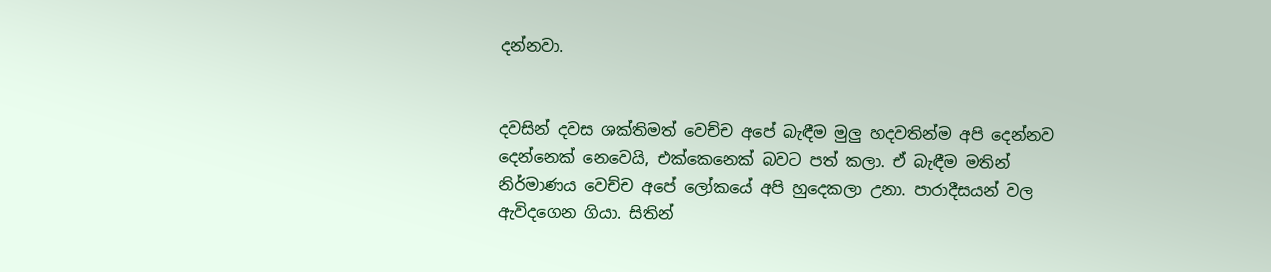දන්නවා.


දවසින් දවස ශක්තිමත් වෙච්ච අපේ බැඳීම මුලු හදවතින්ම අපි දෙන්නව දෙන්නෙක් නෙවෙයි, එක්කෙනෙක් බවට පත් කලා. ඒ බැඳීම මතින් නිර්මාණය වෙච්ච අපේ ලෝකයේ අපි හුදෙකලා උනා. පාරාදීසයන් වල ඇවිදගෙන ගියා. සිතින්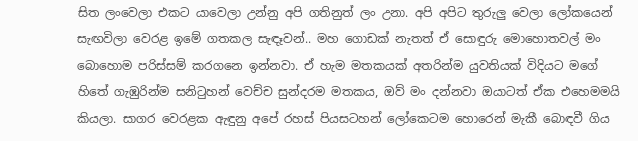සිත ලංවෙලා එකට යාවෙලා උන්නු අපි ගතිනුත් ලං උනා. අපි අපිට තුරුලු වෙලා ලෝකයෙන් සැඟවිලා වෙරළ ඉමේ ගතකල සැඳෑවන්.. මහ ගොඩක් නැතත් ඒ සොඳුරු මොහොතවල් මං බොහොම පරිස්සම් කරගනෙ ඉන්නවා. ඒ හැම මතකයක් අතරින්ම යුවතියක් විදියට මගේ හිතේ ගැඹුරින්ම සනිටුහන් වෙච්ච සුන්දරම මතකය, ඔව් මං දන්නවා ඔයාටත් ඒක එහෙමමයි කියලා. සාගර වෙරළක ඇඳුනු අපේ රහස් පියසටහන් ලෝකෙටම හොරෙන් මැකී බොඳවී ගිය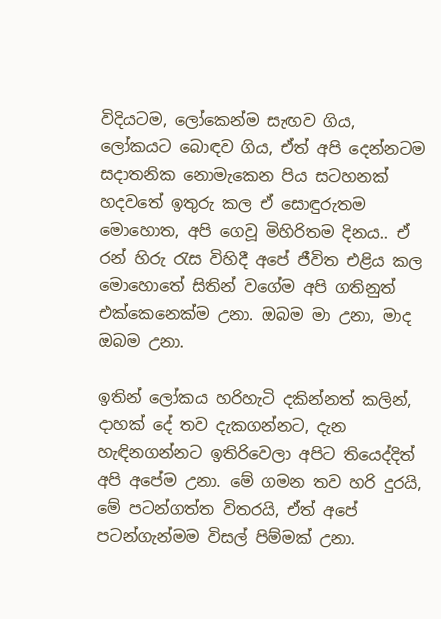විදියටම, ලෝකෙන්ම සැඟව ගිය, ලෝකයට බොඳව ගිය, ඒත් අපි දෙන්නටම සදාතනික නොමැකෙන පිය සටහනක් හදවතේ ඉතුරු කල ඒ සොඳුරුතම මොහොත, අපි ගෙවූ මිහිරිතම දිනය.. ඒ රන් හිරු රැස විහිදී අපේ ජීවිත එළිය කල මොහොතේ සිතින් වගේම අපි ගතිනුත් එක්කෙනෙක්ම උනා. ඔබම මා උනා, මාද ඔබම උනා.

ඉතින් ලෝකය හරිහැටි දකින්නත් කලින්, දාහක් දේ තව දැකගන්නට, දැන හැඳිනගන්නට ඉතිරිවෙලා අපිට තියෙද්දිත් අපි අපේම උනා. මේ ගමන තව හරි දුරයි, මේ පටන්ගත්ත විතරයි, ඒත් අපේ පටන්ගැන්මම විසල් පිම්මක් උනා.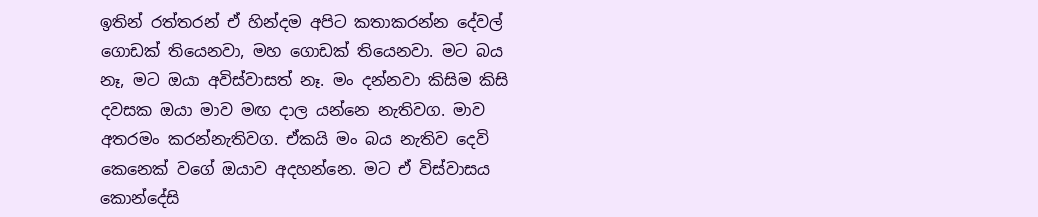ඉතින් රත්තරන් ඒ හින්දම අපිට කතාකරන්න දේවල් ගොඩක් තියෙනවා, මහ ගොඩක් තියෙනවා. මට බය නෑ, මට ඔයා අවිස්වාසත් නෑ. මං දන්නවා කිසිම කිසි දවසක ඔයා මාව මඟ දාල යන්නෙ නැතිවග. මාව අතරමං කරන්නැතිවග. ඒකයි මං බය නැතිව දෙවි කෙනෙක් වගේ ඔයාව අදහන්නෙ. මට ඒ විස්වාසය කොන්දේසි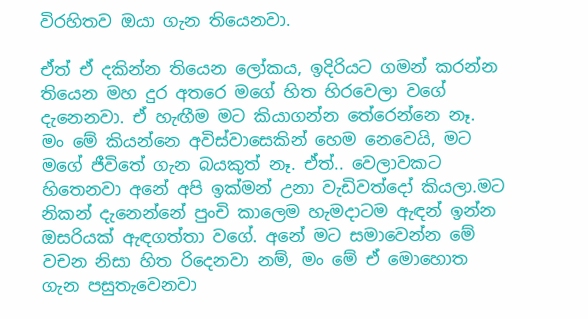විරහිතව ඔයා ගැන තියෙනවා.

ඒත් ඒ දකින්න තියෙන ලෝකය, ඉදිරියට ගමන් කරන්න තියෙන මහ දුර අතරෙ මගේ හිත හිරවෙලා වගේ දැනෙනවා. ඒ හැඟීම මට කියාගන්න තේරෙන්නෙ නෑ. මං මේ කියන්නෙ අවිස්වාසෙකින් හෙම නෙවෙයි, මට මගේ ජීවිතේ ගැන බයකුත් නෑ. ඒත්.. වෙලාවකට හිතෙනවා අනේ අපි ඉක්මන් උනා වැඩිවත්දෝ කියලා.මට නිකන් දැනෙන්නේ පුංචි කාලෙම හැමදාටම ඇඳන් ඉන්න ඔසරියක් ඇඳගත්තා වගේ. අනේ මට සමාවෙන්න මේ වචන නිසා හිත රිදෙනවා නම්, මං මේ ඒ මොහොත ගැන පසුතැවෙනවා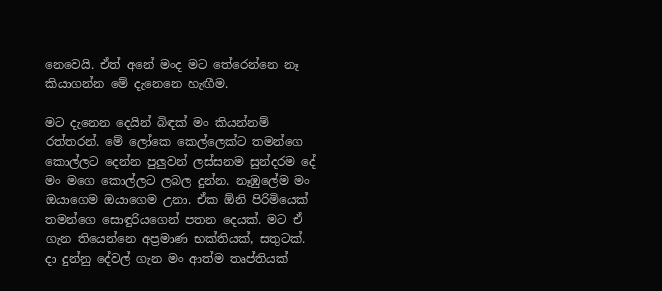නෙවෙයි. ඒත් අනේ මංද මට තේරෙන්නෙ නෑ කියාගන්න මේ දැනෙනෙ හැඟීම.

මට දැනෙන දෙයින් බිඳක් මං කියන්නම් රත්තරන්. මේ ලෝකෙ කෙල්ලෙක්ට තමන්ගෙ කොල්ලට දෙන්න පුලුවන් ලස්සනම සුන්දරම දේ මං මගෙ කොල්ලට ලබල දුන්න. නෑඹුලේම මං ඔයාගෙම ඔයාගෙම උනා. ඒක ඕනි පිරිමියෙක් තමන්ගෙ සොඳුරියගෙන් පතන දෙයක්. මට ඒ ගැන තියෙන්නෙ අප්‍රමාණ භක්තියක්, සතුටක්. දා දුන්නු දේවල් ගැන මං ආත්ම තෘප්තියක්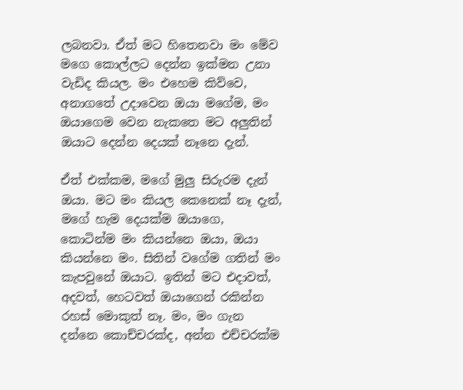ලබනවා. ඒත් මට හිතෙනවා මං මේව මගෙ කොල්ලට දෙන්න ඉක්මන උනා වැඩිද කියල. මං එහෙම කිව්වෙ, අනාගතේ උදාවෙන ඔයා මගේම, මං ඔයාගෙම වෙන නැකතෙ මට අලුතින් ඔයාට දෙන්න දෙයක් නෑනෙ දැන්.

ඒත් එක්කම, මගේ මුලු සිරුරම දැන් ඔයා. මට මං කියල කෙනෙක් නෑ දැන්, මගේ හැම දෙයක්ම ඔයාගෙ, කොටින්ම මං කියන්නෙ ඔයා, ඔයා කියන්නෙ මං. සිතින් වගේම ගතින් මං කැපවුනේ ඔයාට. ඉතින් මට එදාවත්, අදවත්, හෙටවත් ඔයාගෙන් රකින්න රහස් මොකුත් නෑ. මං, මං ගැන දන්නෙ කොච්චරක්ද, අන්න එච්චරක්ම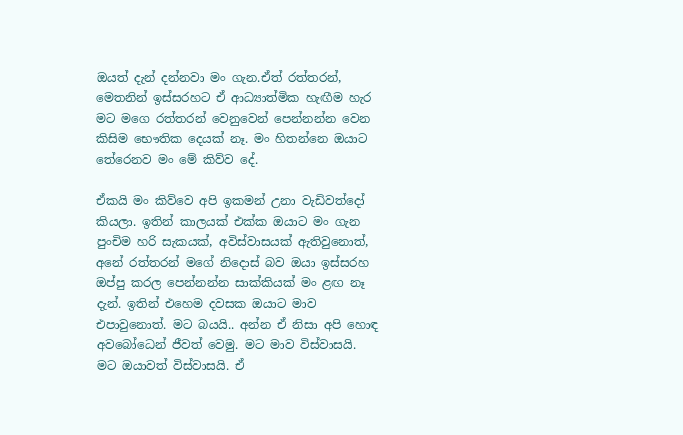ඔයත් දැන් දන්නවා මං ගැන.ඒත් රත්තරන්, මෙතනින් ඉස්සරහට ඒ ආධ්‍යාත්මික හැඟීම හැර මට මගෙ රත්තරන් වෙනුවෙන් පෙන්නන්න වෙන කිසිම භෞතික දෙයක් නෑ. මං හිතන්නෙ ඔයාට තේරෙනව මං මේ කිව්ව දේ.

ඒකයි මං කිව්වෙ අපි ඉකමන් උනා වැඩිවත්දෝ කියලා. ඉතින් කාලයක් එක්ක ඔයාට මං ගැන පුංචිම හරි සැකයක්, අවිස්වාසයක් ඇතිවුනොත්, අනේ රත්තරන් මගේ නිදොස් බව ඔයා ඉස්සරහ ඔප්පු කරල පෙන්නන්න සාක්කියක් මං ළඟ නෑ දැන්. ඉතින් එහෙම දවසක ඔයාට මාව එපාවුනොත්. මට බයයි.. අන්න ඒ නිසා අපි හොඳ අවබෝධෙන් ජීවත් වෙමු. මට මාව විස්වාසයි. මට ඔයාවත් විස්වාසයි. ඒ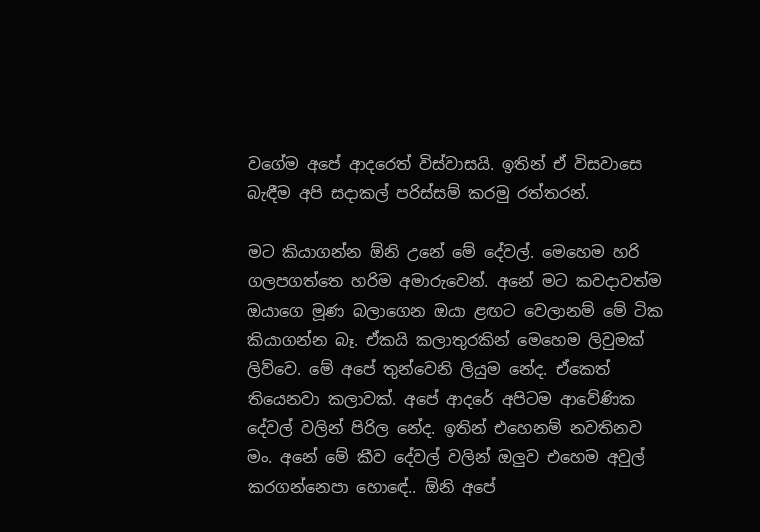වගේම අපේ ආදරෙත් විස්වාසයි. ඉතින් ඒ විසවාසෙ බැඳීම අපි සදාකල් පරිස්සම් කරමු රත්තරන්.

මට කියාගන්න ඕනි උනේ මේ දේවල්. මෙහෙම හරි ගලපගත්තෙ හරිම අමාරුවෙන්. අනේ මට කවදාවත්ම ඔයාගෙ මූණ බලාගෙන ඔයා ළඟට වෙලානම් මේ ටික කියාගන්න බෑ. ඒකයි කලාතුරකින් මෙහෙම ලිවුමක් ලිව්වෙ. මේ අපේ තුන්වෙනි ලියුම නේද. ඒකෙත් තියෙනවා කලාවක්. අපේ ආදරේ අපිටම ආවේණික දේවල් වලින් පිරිල නේද. ඉතින් එහෙනම් නවතිනව මං. අනේ මේ කීව දේවල් වලින් ඔලුව එහෙම අවුල් කරගන්නෙපා හොඳේ.. ඕනි අපේ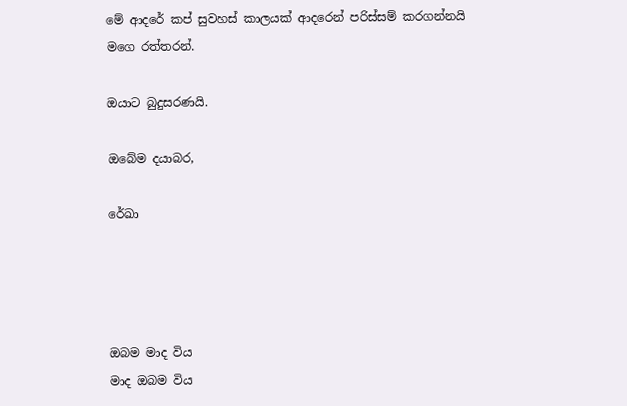මේ ආදරේ කප් සුවහස් කාලයක් ආදරෙන් පරිස්සම් කරගන්නයි මගෙ රත්තරන්.

ඔයාට බුදුසරණයි.

ඔබේම දයාබර,

රේඛා




ඔබම මාද විය
මාද ඔබම විය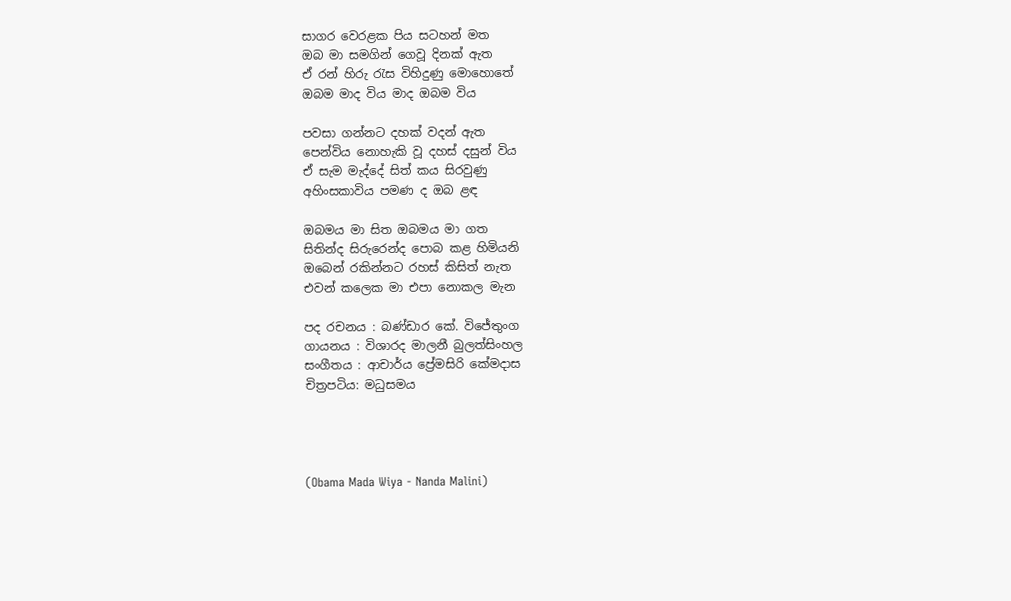සාගර වෙරළක පිය සටහන් මත
ඔබ මා සමගින් ගෙවූ දිනක්‌ ඇත
ඒ රන් හිරු රැස විහිදුණු මොහොතේ
ඔබම මාද විය මාද ඔබම විය

පවසා ගන්නට දහක් වදන් ඇත
පෙන්විය නොහැකි වූ දහස්‌ දසුන් විය
ඒ සැම මැද්දේ සිත් කය සිරවුණු
අහිංසකාවිය පමණ ද ඔබ ළඳ

ඔබමය මා සිත ඔබමය මා ගත
සිතින්ද සිරුරෙන්ද පොබ කළ හිමියනි
ඔබෙන් රකින්නට රහස්‌ කිසිත් නැත
එවන් කලෙක මා එපා නොකල මැන

පද රචනය : බණ්ඩාර කේ. විජේතුංග
ගායනය : විශාරද මාලනී බුලත්සිංහල
සංගීතය : ආචාර්ය ප්‍රේමසිරි කේමදාස
චිත්‍රපටිය: මධුසමය




(Obama Mada Wiya - Nanda Malini)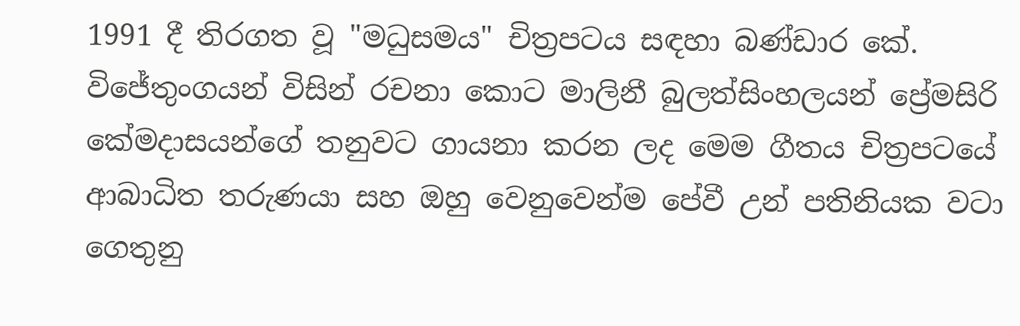1991 දී තිරගත වූ "මධුසමය" චිත්‍රපටය සඳහා බණ්ඩාර කේ. විජේතුංගයන් විසින් රචනා කොට මාලිනී බුලත්සිංහලයන් ප්‍රේමසිරි කේමදාසයන්ගේ තනුවට ගායනා කරන ලද මෙම ගීතය චිත්‍රපටයේ ආබාධිත තරුණයා සහ ඔහු වෙනුවෙන්ම පේවී උන් පතිනියක වටා ගෙතුනු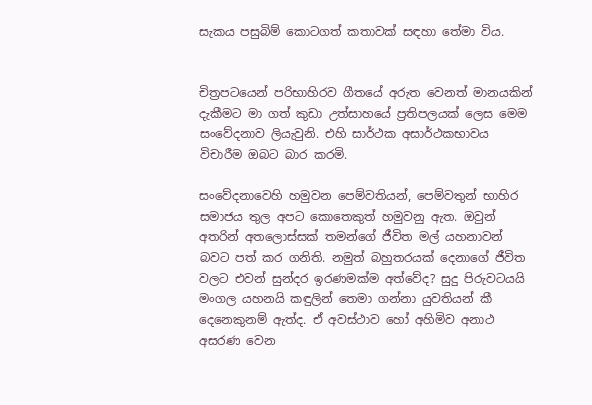සැකය පසුබිම් කොටගත් කතාවක් සඳහා තේමා විය.


චිත්‍රපටයෙන් පරිභාහිරව ගීතයේ අරුත වෙනත් මානයකින් දැකීමට මා ගත් කුඩා උත්සාහයේ ප්‍රතිපලයක් ලෙස මෙම සංවේදනාව ලියැවුනි. එහි සාර්ථක අසාර්ථකභාවය විචාරීම ඔබට බාර කරමි.

සංවේදනාවෙහි හමුවන පෙම්වතියන්, පෙම්වතුන් භාහිර සමාජය තුල අපට කොතෙකුත් හමුවනු ඇත. ඔවුන් අතරින් අතලොස්සක් තමන්ගේ ජීවිත මල් යහනාවන් බවට පත් කර ගනිති. නමුත් බහුතරයක් දෙනාගේ ජීවිත වලට එවන් සුන්දර ඉරණමක්ම අත්වේද? සුදු පිරුවටයයි මංගල යහනයි කඳුලින් තෙමා ගන්නා යුවතියන් කී දෙනෙකුනම් ඇත්ද. ඒ අවස්ථාව හෝ අහිමිව අනාථ අසරණ වෙන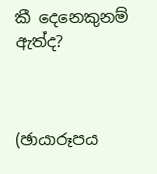කී දෙනෙකුනම් ඇත්ද?



(ඡායාරූපය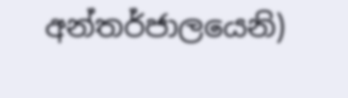අන්තර්ජාලයෙනි)